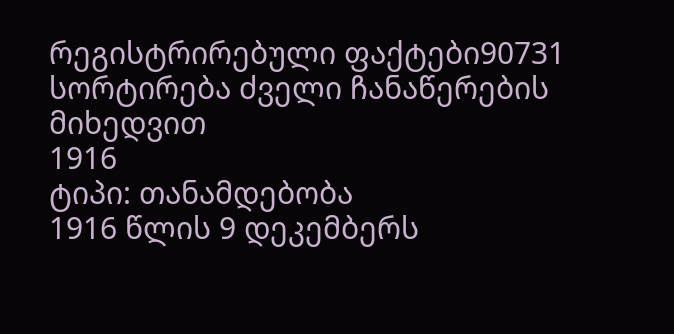რეგისტრირებული ფაქტები90731
სორტირება ძველი ჩანაწერების მიხედვით
1916
ტიპი: თანამდებობა
1916 წლის 9 დეკემბერს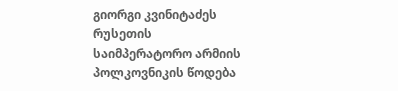გიორგი კვინიტაძეს რუსეთის საიმპერატორო არმიის პოლკოვნიკის წოდება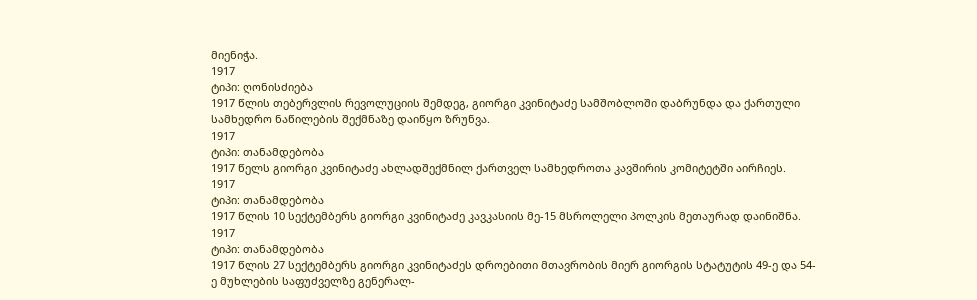მიენიჭა.
1917
ტიპი: ღონისძიება
1917 წლის თებერვლის რევოლუციის შემდეგ, გიორგი კვინიტაძე სამშობლოში დაბრუნდა და ქართული სამხედრო ნაწილების შექმნაზე დაიწყო ზრუნვა.
1917
ტიპი: თანამდებობა
1917 წელს გიორგი კვინიტაძე ახლადშექმნილ ქართველ სამხედროთა კავშირის კომიტეტში აირჩიეს.
1917
ტიპი: თანამდებობა
1917 წლის 10 სექტემბერს გიორგი კვინიტაძე კავკასიის მე-15 მსროლელი პოლკის მეთაურად დაინიშნა.
1917
ტიპი: თანამდებობა
1917 წლის 27 სექტემბერს გიორგი კვინიტაძეს დროებითი მთავრობის მიერ გიორგის სტატუტის 49-ე და 54-ე მუხლების საფუძველზე გენერალ-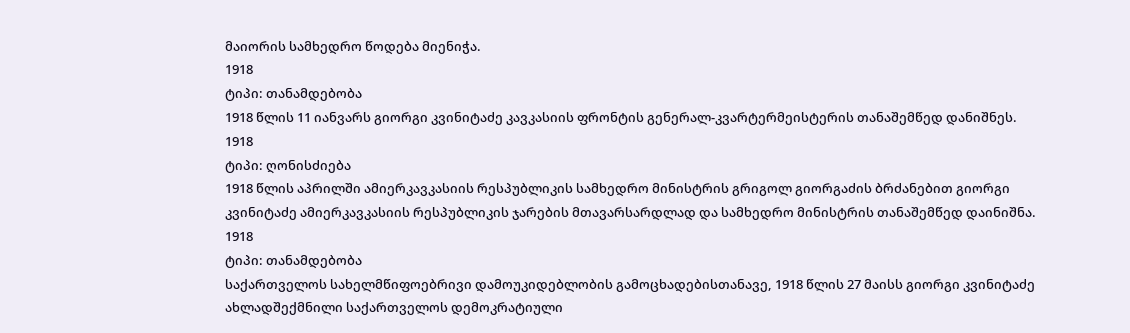მაიორის სამხედრო წოდება მიენიჭა.
1918
ტიპი: თანამდებობა
1918 წლის 11 იანვარს გიორგი კვინიტაძე კავკასიის ფრონტის გენერალ-კვარტერმეისტერის თანაშემწედ დანიშნეს.
1918
ტიპი: ღონისძიება
1918 წლის აპრილში ამიერკავკასიის რესპუბლიკის სამხედრო მინისტრის გრიგოლ გიორგაძის ბრძანებით გიორგი კვინიტაძე ამიერკავკასიის რესპუბლიკის ჯარების მთავარსარდლად და სამხედრო მინისტრის თანაშემწედ დაინიშნა.
1918
ტიპი: თანამდებობა
საქართველოს სახელმწიფოებრივი დამოუკიდებლობის გამოცხადებისთანავე, 1918 წლის 27 მაისს გიორგი კვინიტაძე ახლადშექმნილი საქართველოს დემოკრატიული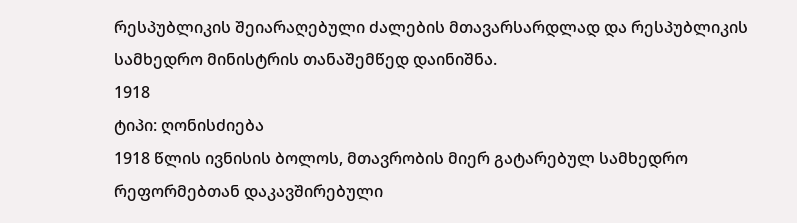რესპუბლიკის შეიარაღებული ძალების მთავარსარდლად და რესპუბლიკის სამხედრო მინისტრის თანაშემწედ დაინიშნა.
1918
ტიპი: ღონისძიება
1918 წლის ივნისის ბოლოს, მთავრობის მიერ გატარებულ სამხედრო რეფორმებთან დაკავშირებული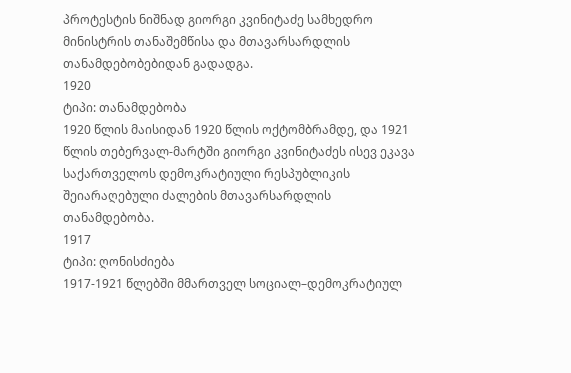პროტესტის ნიშნად გიორგი კვინიტაძე სამხედრო მინისტრის თანაშემწისა და მთავარსარდლის თანამდებობებიდან გადადგა.
1920
ტიპი: თანამდებობა
1920 წლის მაისიდან 1920 წლის ოქტომბრამდე, და 1921 წლის თებერვალ-მარტში გიორგი კვინიტაძეს ისევ ეკავა საქართველოს დემოკრატიული რესპუბლიკის შეიარაღებული ძალების მთავარსარდლის თანამდებობა.
1917
ტიპი: ღონისძიება
1917-1921 წლებში მმართველ სოციალ–დემოკრატიულ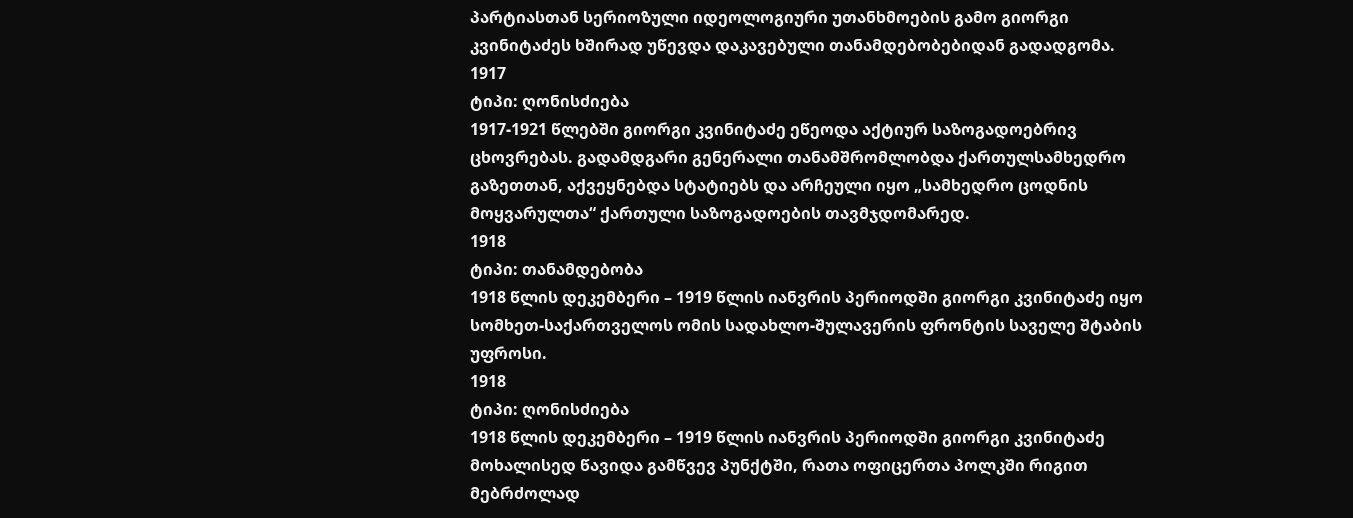პარტიასთან სერიოზული იდეოლოგიური უთანხმოების გამო გიორგი კვინიტაძეს ხშირად უწევდა დაკავებული თანამდებობებიდან გადადგომა.
1917
ტიპი: ღონისძიება
1917-1921 წლებში გიორგი კვინიტაძე ეწეოდა აქტიურ საზოგადოებრივ ცხოვრებას. გადამდგარი გენერალი თანამშრომლობდა ქართულსამხედრო გაზეთთან, აქვეყნებდა სტატიებს და არჩეული იყო „სამხედრო ცოდნის მოყვარულთა“ ქართული საზოგადოების თავმჯდომარედ.
1918
ტიპი: თანამდებობა
1918 წლის დეკემბერი – 1919 წლის იანვრის პერიოდში გიორგი კვინიტაძე იყო სომხეთ-საქართველოს ომის სადახლო-შულავერის ფრონტის საველე შტაბის უფროსი.
1918
ტიპი: ღონისძიება
1918 წლის დეკემბერი – 1919 წლის იანვრის პერიოდში გიორგი კვინიტაძე მოხალისედ წავიდა გამწვევ პუნქტში, რათა ოფიცერთა პოლკში რიგით მებრძოლად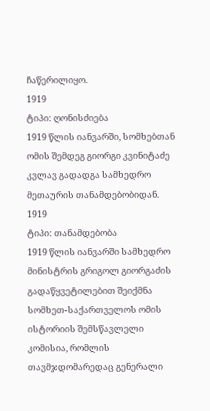ჩაწერილიყო.
1919
ტიპი: ღონისძიება
1919 წლის იანვარში, სომხებთან ომის შემდეგ გიორგი კვინიტაძე კვლავ გადადგა სამხედრო მეთაურის თანამდებობიდან.
1919
ტიპი: თანამდებობა
1919 წლის იანვარში სამხედრო მინისტრის გრიგოლ გიორგაძის გადაწყვეტილებით შეიქმნა სომხეთ-საქართველოს ომის ისტორიის შემსწავლელი კომისია, რომლის თავმჯდომარედაც გენერალი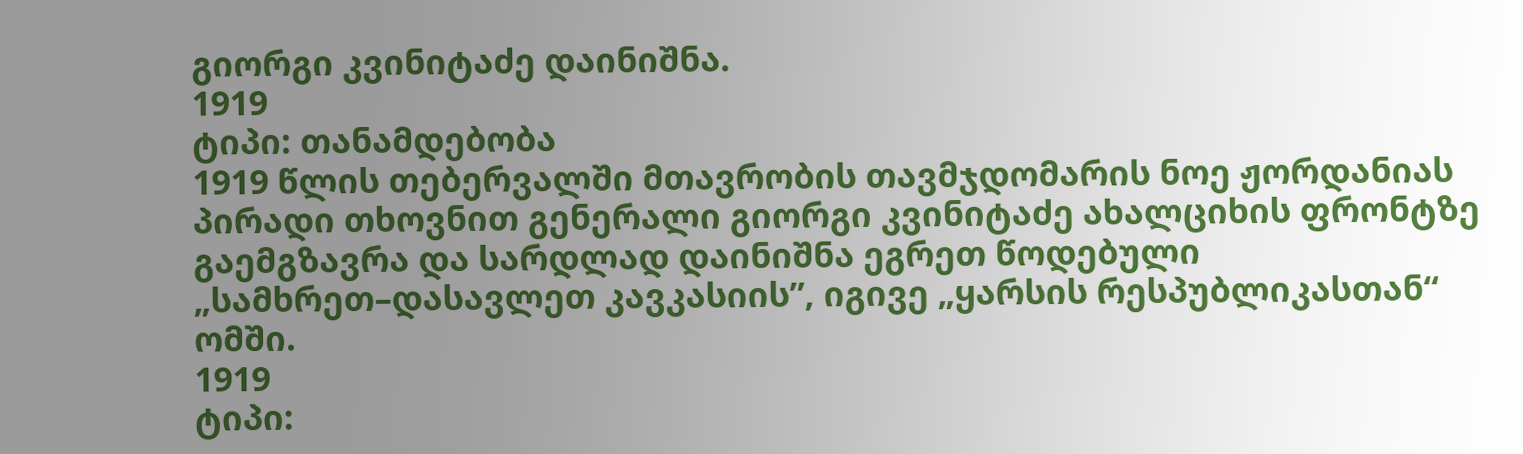გიორგი კვინიტაძე დაინიშნა.
1919
ტიპი: თანამდებობა
1919 წლის თებერვალში მთავრობის თავმჯდომარის ნოე ჟორდანიას პირადი თხოვნით გენერალი გიორგი კვინიტაძე ახალციხის ფრონტზე გაემგზავრა და სარდლად დაინიშნა ეგრეთ წოდებული „სამხრეთ–დასავლეთ კავკასიის”, იგივე „ყარსის რესპუბლიკასთან“ ომში.
1919
ტიპი: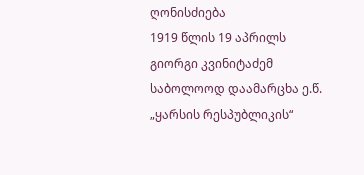ღონისძიება
1919 წლის 19 აპრილს გიორგი კვინიტაძემ საბოლოოდ დაამარცხა ე.წ. „ყარსის რესპუბლიკის“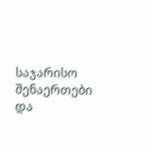საჯარისო შენაერთები და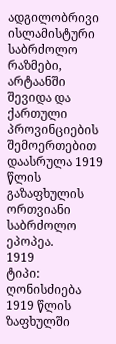ადგილობრივი ისლამისტური საბრძოლო რაზმები, არტაანში შევიდა და ქართული პროვინციების შემოერთებით დაასრულა 1919 წლის გაზაფხულის ორთვიანი საბრძოლო ეპოპეა.
1919
ტიპი: ღონისძიება
1919 წლის ზაფხულში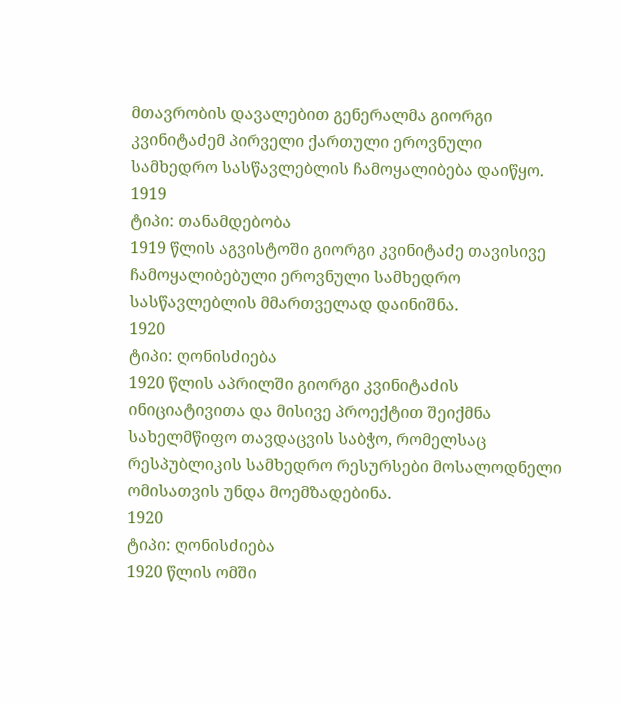მთავრობის დავალებით გენერალმა გიორგი კვინიტაძემ პირველი ქართული ეროვნული სამხედრო სასწავლებლის ჩამოყალიბება დაიწყო.
1919
ტიპი: თანამდებობა
1919 წლის აგვისტოში გიორგი კვინიტაძე თავისივე ჩამოყალიბებული ეროვნული სამხედრო სასწავლებლის მმართველად დაინიშნა.
1920
ტიპი: ღონისძიება
1920 წლის აპრილში გიორგი კვინიტაძის ინიციატივითა და მისივე პროექტით შეიქმნა სახელმწიფო თავდაცვის საბჭო, რომელსაც რესპუბლიკის სამხედრო რესურსები მოსალოდნელი ომისათვის უნდა მოემზადებინა.
1920
ტიპი: ღონისძიება
1920 წლის ომში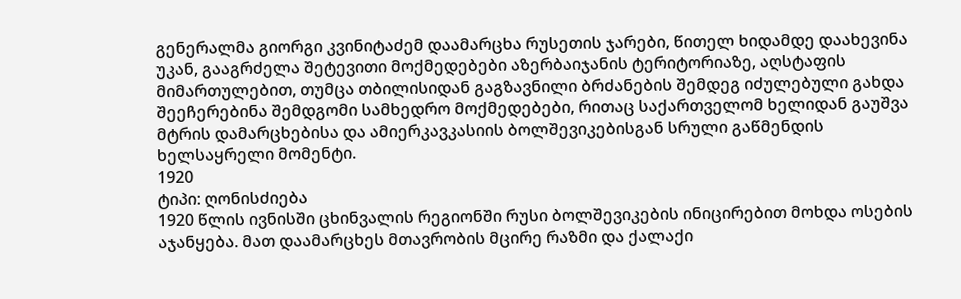გენერალმა გიორგი კვინიტაძემ დაამარცხა რუსეთის ჯარები, წითელ ხიდამდე დაახევინა უკან, გააგრძელა შეტევითი მოქმედებები აზერბაიჯანის ტერიტორიაზე, აღსტაფის მიმართულებით, თუმცა თბილისიდან გაგზავნილი ბრძანების შემდეგ იძულებული გახდა შეეჩერებინა შემდგომი სამხედრო მოქმედებები, რითაც საქართველომ ხელიდან გაუშვა მტრის დამარცხებისა და ამიერკავკასიის ბოლშევიკებისგან სრული გაწმენდის ხელსაყრელი მომენტი.
1920
ტიპი: ღონისძიება
1920 წლის ივნისში ცხინვალის რეგიონში რუსი ბოლშევიკების ინიცირებით მოხდა ოსების აჯანყება. მათ დაამარცხეს მთავრობის მცირე რაზმი და ქალაქი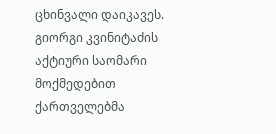ცხინვალი დაიკავეს. გიორგი კვინიტაძის აქტიური საომარი მოქმედებით ქართველებმა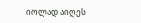იოლად აიღეს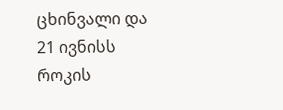ცხინვალი და 21 ივნისს როკის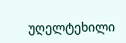უღელტეხილი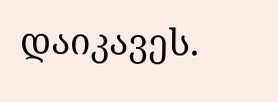დაიკავეს.